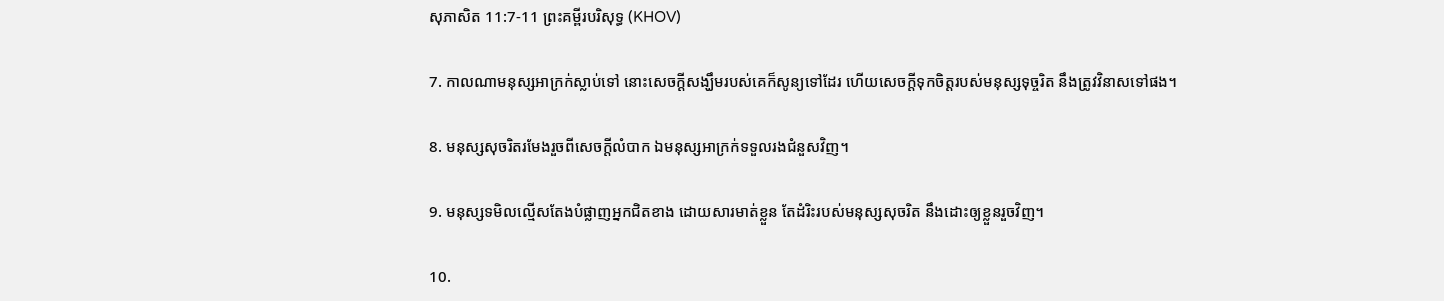សុភាសិត 11:7-11 ព្រះគម្ពីរបរិសុទ្ធ (KHOV)

7. កាលណាមនុស្សអាក្រក់ស្លាប់ទៅ នោះសេចក្តីសង្ឃឹមរបស់គេក៏សូន្យទៅដែរ ហើយសេចក្តីទុកចិត្តរបស់មនុស្សទុច្ចរិត នឹងត្រូវវិនាសទៅផង។

8. មនុស្សសុចរិតរមែងរួចពីសេចក្តីលំបាក ឯមនុស្សអាក្រក់ទទួលរងជំនួសវិញ។

9. មនុស្សទមិលល្មើសតែងបំផ្លាញអ្នកជិតខាង ដោយ‌សារមាត់ខ្លួន តែដំរិះរបស់មនុស្សសុចរិត នឹងដោះឲ្យខ្លួនរួចវិញ។

10.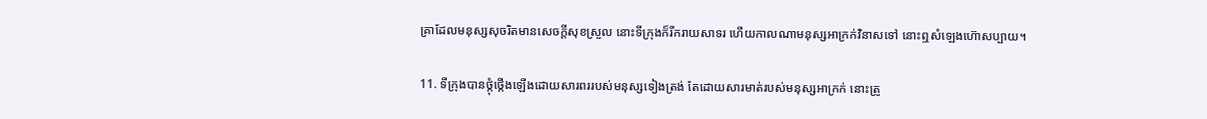គ្រាដែលមនុស្សសុចរិតមានសេចក្តីសុខស្រួល នោះទីក្រុងក៏រីក‌រាយសាទរ ហើយកាលណាមនុស្សអាក្រក់វិនាសទៅ នោះឮសំឡេងហ៊ោសប្បាយ។

11. ទីក្រុងបានថ្កុំ‌ថ្កើងឡើងដោយ‌សារពររបស់មនុស្សទៀងត្រង់ តែដោយ‌សារមាត់របស់មនុស្សអាក្រក់ នោះត្រូ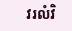វរលំវិ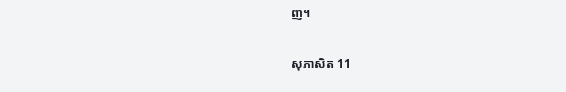ញ។

សុភាសិត 11